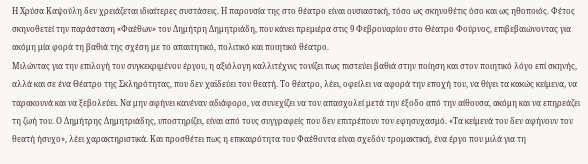Η Χρύσα Καψούλη δεν χρειάζεται ιδιαίτερες συστάσεις. Η παρουσία της στο θέατρο είναι ουσιαστική, τόσο ως σκηνοθέτις όσο και ως ηθοποιός. Φέτος σκηνοθετεί την παράσταση «Φαέθων» του Δημήτρη Δημητριάδη, που κάνει πρεμιέρα στις 9 Φεβρουαρίου στο Θέατρο Φούρνος, επιβεβαιώνοντας για ακόμη μία φορά τη βαθιά της σχέση με το απαιτητικό, πολιτικό και ποιητικό θέατρο.
Μιλώντας για την επιλογή του συγκεκριμένου έργου, η αξιόλογη καλλιτέχνις τονίζει πως πιστεύει βαθιά στην ποίηση και στον ποιητικό λόγο επί σκηνής, αλλά και σε ένα Θέατρο της Σκληρότητας, που δεν χαϊδεύει τον θεατή. Το θέατρο, λέει, οφείλει να αφορά την εποχή του, να θίγει τα κακώς κείμενα, να ταρακουνά και να ξεβολεύει. Να μην αφήνει κανέναν αδιάφορο, να συνεχίζει να τον απασχολεί μετά την έξοδο από την αίθουσα, ακόμη και να επηρεάζει τη ζωή του. Ο Δημήτρης Δημητριάδης, υποστηρίζει, είναι από τους συγγραφείς που δεν επιτρέπουν τον εφησυχασμό. «Τα κείμενά του δεν αφήνουν τον θεατή ήσυχο», λέει χαρακτηριστικά. Και προσθέτει πως η επικαιρότητα του Φαέθοντα είναι σχεδόν τρομακτική, ένα έργο που μιλά για τη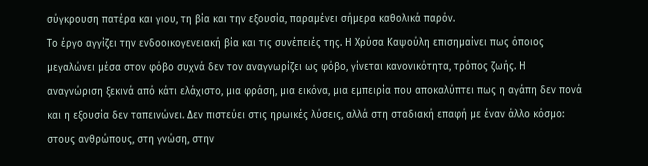σύγκρουση πατέρα και γιου, τη βία και την εξουσία, παραμένει σήμερα καθολικά παρόν.
Το έργο αγγίζει την ενδοοικογενειακή βία και τις συνέπειές της. Η Χρύσα Καψούλη επισημαίνει πως όποιος μεγαλώνει μέσα στον φόβο συχνά δεν τον αναγνωρίζει ως φόβο, γίνεται κανονικότητα, τρόπος ζωής. Η αναγνώριση ξεκινά από κάτι ελάχιστο, μια φράση, μια εικόνα, μια εμπειρία που αποκαλύπτει πως η αγάπη δεν πονά και η εξουσία δεν ταπεινώνει. Δεν πιστεύει στις ηρωικές λύσεις, αλλά στη σταδιακή επαφή με έναν άλλο κόσμο: στους ανθρώπους, στη γνώση, στην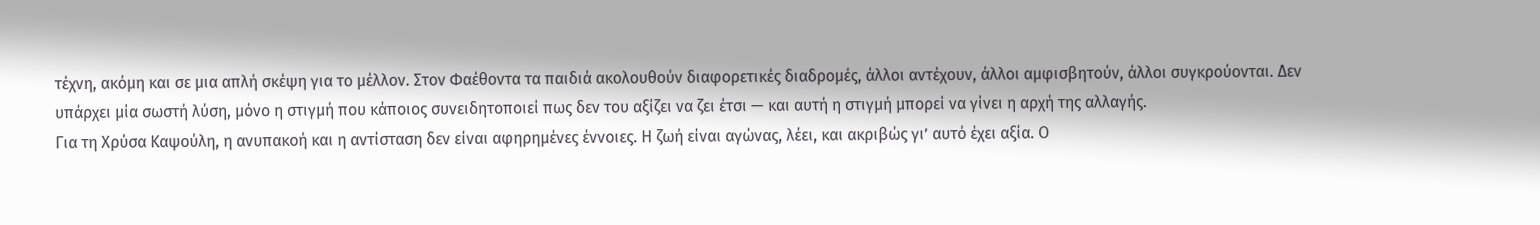τέχνη, ακόμη και σε μια απλή σκέψη για το μέλλον. Στον Φαέθοντα τα παιδιά ακολουθούν διαφορετικές διαδρομές, άλλοι αντέχουν, άλλοι αμφισβητούν, άλλοι συγκρούονται. Δεν υπάρχει μία σωστή λύση, μόνο η στιγμή που κάποιος συνειδητοποιεί πως δεν του αξίζει να ζει έτσι — και αυτή η στιγμή μπορεί να γίνει η αρχή της αλλαγής.
Για τη Χρύσα Καψούλη, η ανυπακοή και η αντίσταση δεν είναι αφηρημένες έννοιες. Η ζωή είναι αγώνας, λέει, και ακριβώς γι’ αυτό έχει αξία. Ο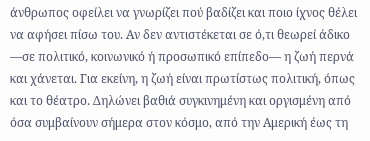άνθρωπος οφείλει να γνωρίζει πού βαδίζει και ποιο ίχνος θέλει να αφήσει πίσω του. Αν δεν αντιστέκεται σε ό,τι θεωρεί άδικο —σε πολιτικό, κοινωνικό ή προσωπικό επίπεδο— η ζωή περνά και χάνεται. Για εκείνη, η ζωή είναι πρωτίστως πολιτική, όπως και το θέατρο. Δηλώνει βαθιά συγκινημένη και οργισμένη από όσα συμβαίνουν σήμερα στον κόσμο, από την Αμερική έως τη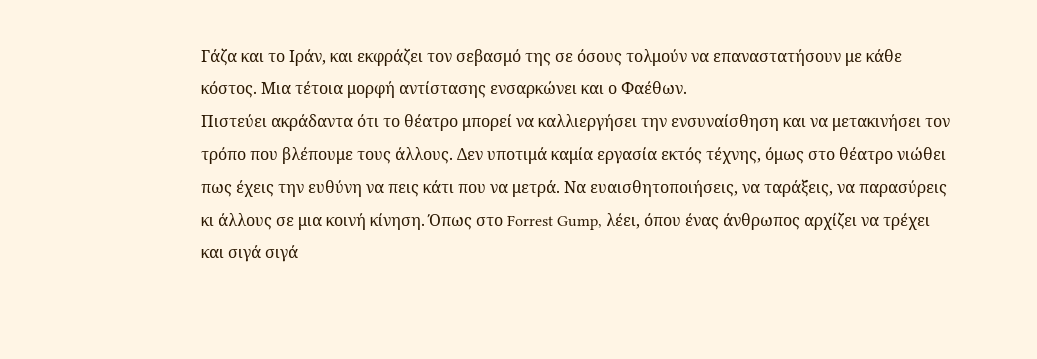Γάζα και το Ιράν, και εκφράζει τον σεβασμό της σε όσους τολμούν να επαναστατήσουν με κάθε κόστος. Μια τέτοια μορφή αντίστασης ενσαρκώνει και ο Φαέθων.
Πιστεύει ακράδαντα ότι το θέατρο μπορεί να καλλιεργήσει την ενσυναίσθηση και να μετακινήσει τον τρόπο που βλέπουμε τους άλλους. Δεν υποτιμά καμία εργασία εκτός τέχνης, όμως στο θέατρο νιώθει πως έχεις την ευθύνη να πεις κάτι που να μετρά. Να ευαισθητοποιήσεις, να ταράξεις, να παρασύρεις κι άλλους σε μια κοινή κίνηση. Όπως στο Forrest Gump, λέει, όπου ένας άνθρωπος αρχίζει να τρέχει και σιγά σιγά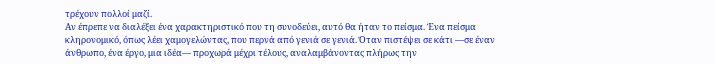τρέχουν πολλοί μαζί.
Αν έπρεπε να διαλέξει ένα χαρακτηριστικό που τη συνοδεύει, αυτό θα ήταν το πείσμα. Ένα πείσμα κληρονομικό, όπως λέει χαμογελώντας, που περνά από γενιά σε γενιά. Όταν πιστέψει σε κάτι —σε έναν άνθρωπο, ένα έργο, μια ιδέα— προχωρά μέχρι τέλους, αναλαμβάνοντας πλήρως την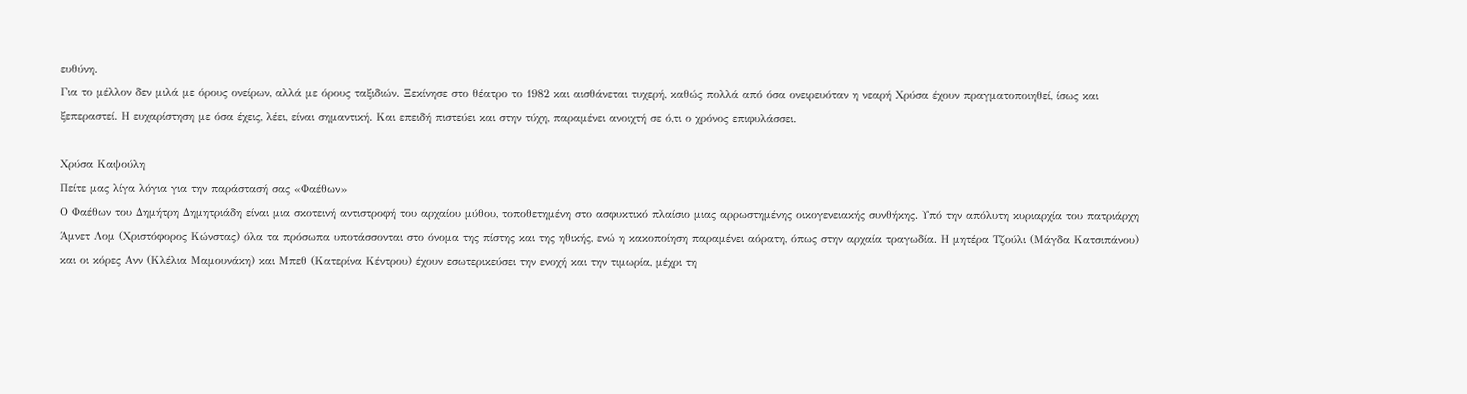ευθύνη.
Για το μέλλον δεν μιλά με όρους ονείρων, αλλά με όρους ταξιδιών. Ξεκίνησε στο θέατρο το 1982 και αισθάνεται τυχερή, καθώς πολλά από όσα ονειρευόταν η νεαρή Χρύσα έχουν πραγματοποιηθεί, ίσως και ξεπεραστεί. Η ευχαρίστηση με όσα έχεις, λέει, είναι σημαντική. Και επειδή πιστεύει και στην τύχη, παραμένει ανοιχτή σε ό,τι ο χρόνος επιφυλάσσει.

Χρύσα Καψούλη
Πείτε μας λίγα λόγια για την παράστασή σας «Φαέθων»
Ο Φαέθων του Δημήτρη Δημητριάδη είναι μια σκοτεινή αντιστροφή του αρχαίου μύθου, τοποθετημένη στο ασφυκτικό πλαίσιο μιας αρρωστημένης οικογενειακής συνθήκης. Υπό την απόλυτη κυριαρχία του πατριάρχη Άμνετ Λομ (Χριστόφορος Κώνστας) όλα τα πρόσωπα υποτάσσονται στο όνομα της πίστης και της ηθικής, ενώ η κακοποίηση παραμένει αόρατη, όπως στην αρχαία τραγωδία. Η μητέρα Τζούλι (Μάγδα Κατσιπάνου) και οι κόρες Ανν (Κλέλια Μαμουνάκη) και Μπεθ (Κατερίνα Κέντρου) έχουν εσωτερικεύσει την ενοχή και την τιμωρία, μέχρι τη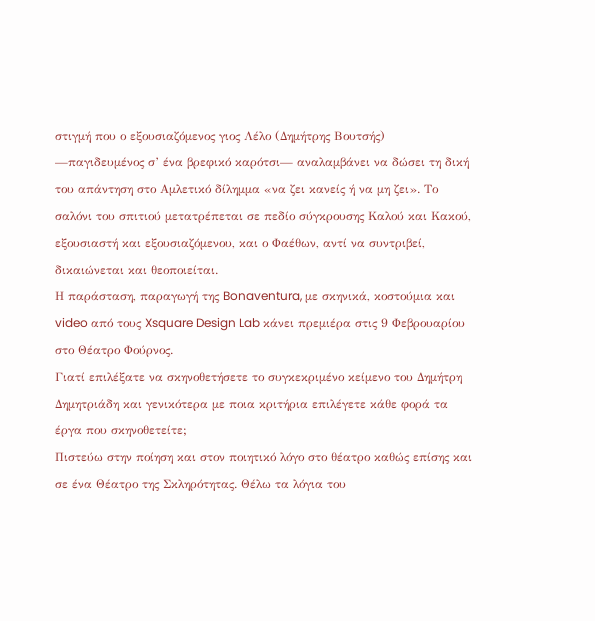στιγμή που ο εξουσιαζόμενος γιος Λέλο (Δημήτρης Βουτσής) —παγιδευμένος σ’ ένα βρεφικό καρότσι— αναλαμβάνει να δώσει τη δική του απάντηση στο Αμλετικό δίλημμα «να ζει κανείς ή να μη ζει». Το σαλόνι του σπιτιού μετατρέπεται σε πεδίο σύγκρουσης Καλού και Κακού, εξουσιαστή και εξουσιαζόμενου, και ο Φαέθων, αντί να συντριβεί, δικαιώνεται και θεοποιείται.
Η παράσταση, παραγωγή της Bonaventura, με σκηνικά, κοστούμια και video από τους Xsquare Design Lab κάνει πρεμιέρα στις 9 Φεβρουαρίου στο Θέατρο Φούρνος.
Γιατί επιλέξατε να σκηνοθετήσετε το συγκεκριμένο κείμενο του Δημήτρη Δημητριάδη και γενικότερα με ποια κριτήρια επιλέγετε κάθε φορά τα έργα που σκηνοθετείτε;
Πιστεύω στην ποίηση και στον ποιητικό λόγο στο θέατρο καθώς επίσης και σε ένα Θέατρο της Σκληρότητας. Θέλω τα λόγια του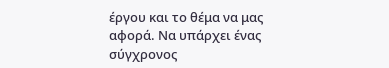έργου και το θέμα να μας αφορά. Να υπάρχει ένας σύγχρονος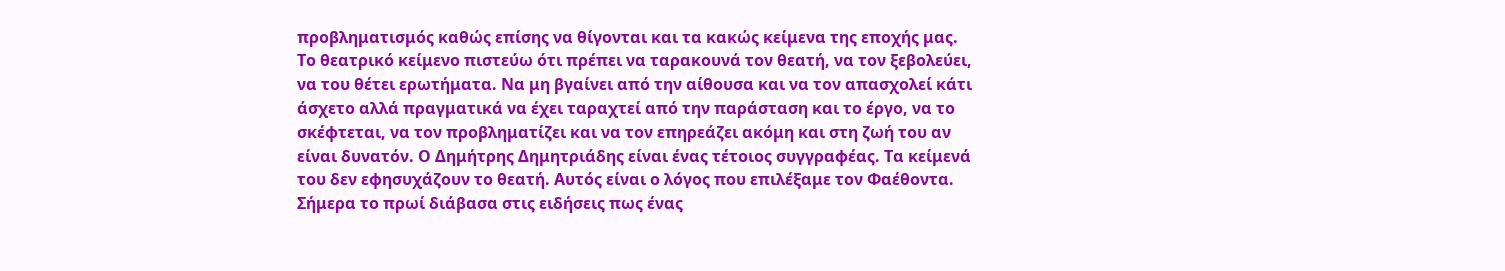προβληματισμός καθώς επίσης να θίγονται και τα κακώς κείμενα της εποχής μας. Το θεατρικό κείμενο πιστεύω ότι πρέπει να ταρακουνά τον θεατή, να τον ξεβολεύει, να του θέτει ερωτήματα. Να μη βγαίνει από την αίθουσα και να τον απασχολεί κάτι άσχετο αλλά πραγματικά να έχει ταραχτεί από την παράσταση και το έργο, να το σκέφτεται, να τον προβληματίζει και να τον επηρεάζει ακόμη και στη ζωή του αν είναι δυνατόν. Ο Δημήτρης Δημητριάδης είναι ένας τέτοιος συγγραφέας. Τα κείμενά του δεν εφησυχάζουν το θεατή. Αυτός είναι ο λόγος που επιλέξαμε τον Φαέθοντα. Σήμερα το πρωί διάβασα στις ειδήσεις πως ένας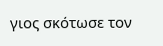γιος σκότωσε τον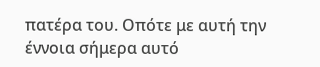πατέρα του. Οπότε με αυτή την έννοια σήμερα αυτό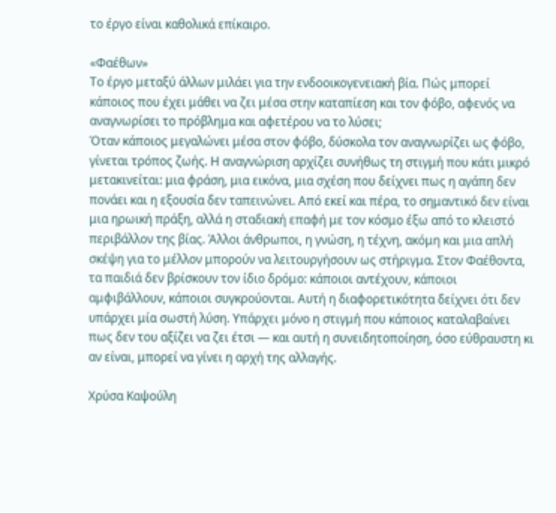το έργο είναι καθολικά επίκαιρο.

«Φαέθων»
Το έργο μεταξύ άλλων μιλάει για την ενδοοικογενειακή βία. Πώς μπορεί κάποιος που έχει μάθει να ζει μέσα στην καταπίεση και τον φόβο, αφενός να αναγνωρίσει το πρόβλημα και αφετέρου να το λύσει;
Όταν κάποιος μεγαλώνει μέσα στον φόβο, δύσκολα τον αναγνωρίζει ως φόβο, γίνεται τρόπος ζωής. Η αναγνώριση αρχίζει συνήθως τη στιγμή που κάτι μικρό μετακινείται: μια φράση, μια εικόνα, μια σχέση που δείχνει πως η αγάπη δεν πονάει και η εξουσία δεν ταπεινώνει. Από εκεί και πέρα, το σημαντικό δεν είναι μια ηρωική πράξη, αλλά η σταδιακή επαφή με τον κόσμο έξω από το κλειστό περιβάλλον της βίας. Άλλοι άνθρωποι, η γνώση, η τέχνη, ακόμη και μια απλή σκέψη για το μέλλον μπορούν να λειτουργήσουν ως στήριγμα. Στον Φαέθοντα, τα παιδιά δεν βρίσκουν τον ίδιο δρόμο: κάποιοι αντέχουν, κάποιοι αμφιβάλλουν, κάποιοι συγκρούονται. Αυτή η διαφορετικότητα δείχνει ότι δεν υπάρχει μία σωστή λύση. Υπάρχει μόνο η στιγμή που κάποιος καταλαβαίνει πως δεν του αξίζει να ζει έτσι — και αυτή η συνειδητοποίηση, όσο εύθραυστη κι αν είναι, μπορεί να γίνει η αρχή της αλλαγής.

Χρύσα Καψούλη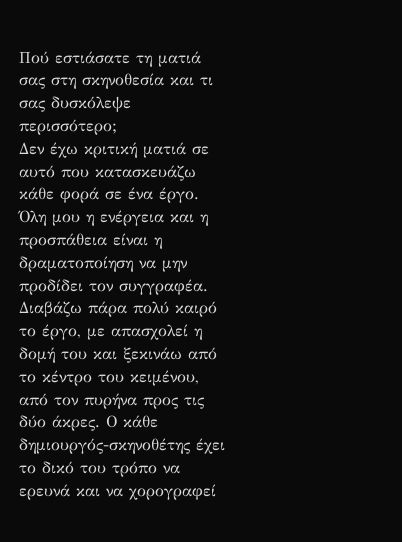Πού εστιάσατε τη ματιά σας στη σκηνοθεσία και τι σας δυσκόλεψε περισσότερο;
Δεν έχω κριτική ματιά σε αυτό που κατασκευάζω κάθε φορά σε ένα έργο. Όλη μου η ενέργεια και η προσπάθεια είναι η δραματοποίηση να μην προδίδει τον συγγραφέα. Διαβάζω πάρα πολύ καιρό το έργο, με απασχολεί η δομή του και ξεκινάω από το κέντρο του κειμένου, από τον πυρήνα προς τις δύο άκρες. Ο κάθε δημιουργός-σκηνοθέτης έχει το δικό του τρόπο να ερευνά και να χορογραφεί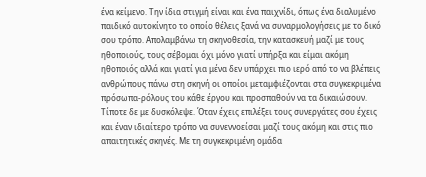ένα κείμενο. Την ίδια στιγμή είναι και ένα παιχνίδι, όπως ένα διαλυμένο παιδικό αυτοκίνητο το οποίο θέλεις ξανά να συναρμολογήσεις με το δικό σου τρόπο. Απολαμβάνω τη σκηνοθεσία, την κατασκευή μαζί με τους ηθοποιούς, τους σέβομαι όχι μόνο γιατί υπήρξα και είμαι ακόμη ηθοποιός αλλά και γιατί για μένα δεν υπάρχει πιο ιερό από το να βλέπεις ανθρώπους πάνω στη σκηνή οι οποίοι μεταμφιέζονται στα συγκεκριμένα πρόσωπα-ρόλους του κάθε έργου και προσπαθούν να τα δικαιώσουν. Τίποτε δε με δυσκόλεψε. Όταν έχεις επιλέξει τους συνεργάτες σου έχεις και έναν ιδιαίτερο τρόπο να συνεννοείσαι μαζί τους ακόμη και στις πιο απαιτητικές σκηνές. Με τη συγκεκριμένη ομάδα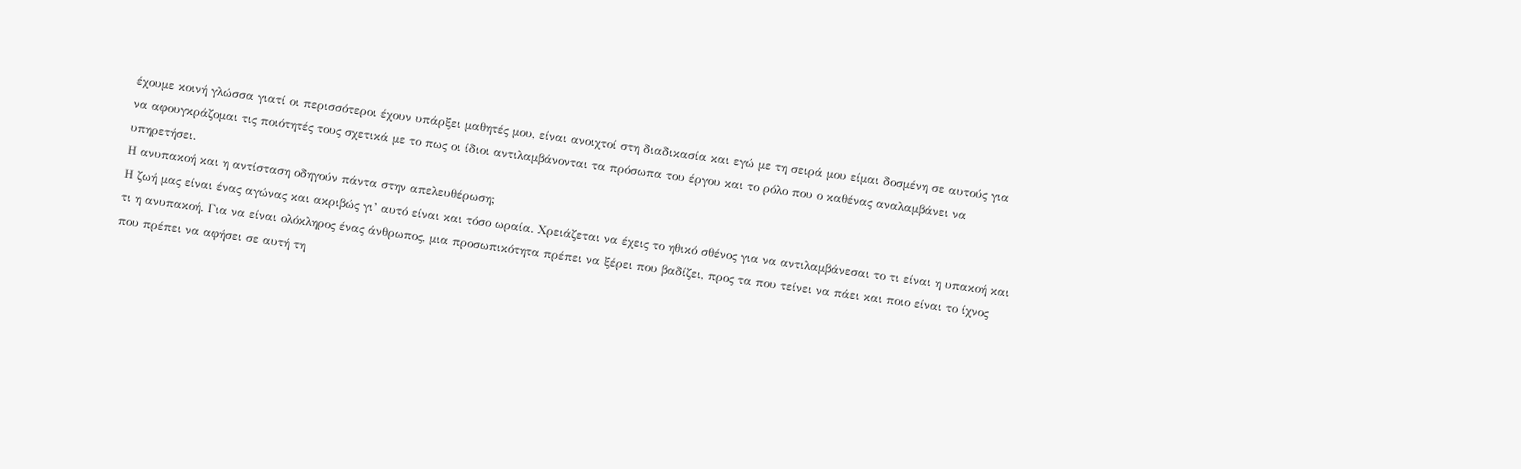έχουμε κοινή γλώσσα γιατί οι περισσότεροι έχουν υπάρξει μαθητές μου, είναι ανοιχτοί στη διαδικασία και εγώ με τη σειρά μου είμαι δοσμένη σε αυτούς για να αφουγκράζομαι τις ποιότητές τους σχετικά με το πως οι ίδιοι αντιλαμβάνονται τα πρόσωπα του έργου και το ρόλο που ο καθένας αναλαμβάνει να υπηρετήσει.
Η ανυπακοή και η αντίσταση οδηγούν πάντα στην απελευθέρωση;
Η ζωή μας είναι ένας αγώνας και ακριβώς γι’ αυτό είναι και τόσο ωραία. Χρειάζεται να έχεις το ηθικό σθένος για να αντιλαμβάνεσαι το τι είναι η υπακοή και τι η ανυπακοή. Για να είναι ολόκληρος ένας άνθρωπος, μια προσωπικότητα πρέπει να ξέρει που βαδίζει, προς τα που τείνει να πάει και ποιο είναι το ίχνος που πρέπει να αφήσει σε αυτή τη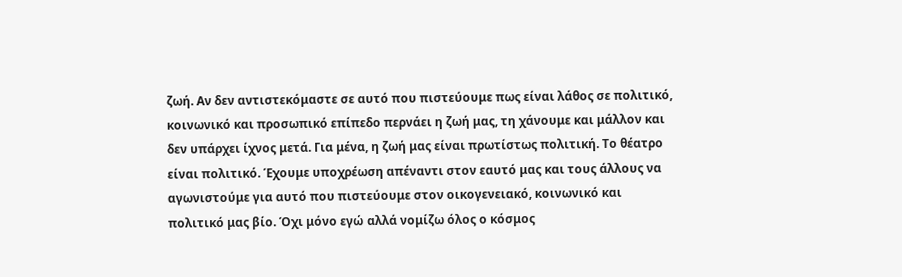ζωή. Αν δεν αντιστεκόμαστε σε αυτό που πιστεύουμε πως είναι λάθος σε πολιτικό, κοινωνικό και προσωπικό επίπεδο περνάει η ζωή μας, τη χάνουμε και μάλλον και δεν υπάρχει ίχνος μετά. Για μένα, η ζωή μας είναι πρωτίστως πολιτική. Το θέατρο είναι πολιτικό. Έχουμε υποχρέωση απέναντι στον εαυτό μας και τους άλλους να αγωνιστούμε για αυτό που πιστεύουμε στον οικογενειακό, κοινωνικό και πολιτικό μας βίο. Όχι μόνο εγώ αλλά νομίζω όλος ο κόσμος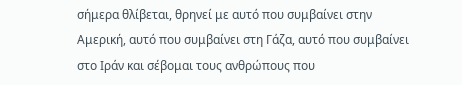σήμερα θλίβεται, θρηνεί με αυτό που συμβαίνει στην Αμερική, αυτό που συμβαίνει στη Γάζα, αυτό που συμβαίνει στο Ιράν και σέβομαι τους ανθρώπους που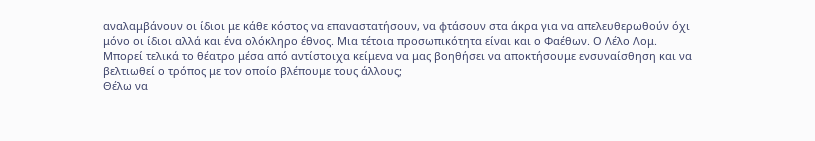αναλαμβάνουν οι ίδιοι με κάθε κόστος να επαναστατήσουν, να φτάσουν στα άκρα για να απελευθερωθούν όχι μόνο οι ίδιοι αλλά και ένα ολόκληρο έθνος. Μια τέτοια προσωπικότητα είναι και ο Φαέθων. Ο Λέλο Λομ.
Μπορεί τελικά το θέατρο μέσα από αντίστοιχα κείμενα να μας βοηθήσει να αποκτήσουμε ενσυναίσθηση και να βελτιωθεί ο τρόπος με τον οποίο βλέπουμε τους άλλους;
Θέλω να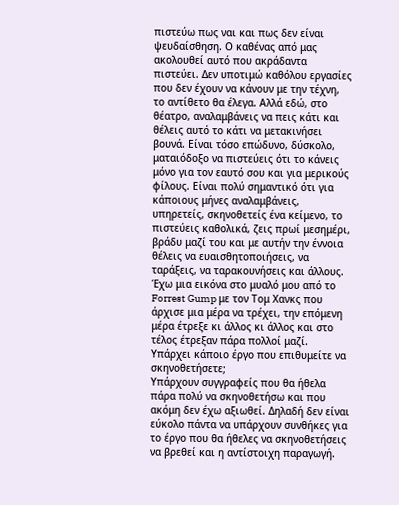πιστεύω πως ναι και πως δεν είναι ψευδαίσθηση. Ο καθένας από μας ακολουθεί αυτό που ακράδαντα πιστεύει. Δεν υποτιμώ καθόλου εργασίες που δεν έχουν να κάνουν με την τέχνη, το αντίθετο θα έλεγα. Αλλά εδώ, στο θέατρο, αναλαμβάνεις να πεις κάτι και θέλεις αυτό το κάτι να μετακινήσει βουνά. Είναι τόσο επώδυνο, δύσκολο, ματαιόδοξο να πιστεύεις ότι το κάνεις μόνο για τον εαυτό σου και για μερικούς φίλους. Είναι πολύ σημαντικό ότι για κάποιους μήνες αναλαμβάνεις, υπηρετείς, σκηνοθετείς ένα κείμενο, το πιστεύεις καθολικά, ζεις πρωί μεσημέρι, βράδυ μαζί του και με αυτήν την έννοια θέλεις να ευαισθητοποιήσεις, να ταράξεις, να ταρακουνήσεις και άλλους. Έχω μια εικόνα στο μυαλό μου από το Forrest Gump με τον Τομ Χανκς που άρχισε μια μέρα να τρέχει, την επόμενη μέρα έτρεξε κι άλλος κι άλλος και στο τέλος έτρεξαν πάρα πολλοί μαζί.
Υπάρχει κάποιο έργο που επιθυμείτε να σκηνοθετήσετε;
Υπάρχουν συγγραφείς που θα ήθελα πάρα πολύ να σκηνοθετήσω και που ακόμη δεν έχω αξιωθεί. Δηλαδή δεν είναι εύκολο πάντα να υπάρχουν συνθήκες για το έργο που θα ήθελες να σκηνοθετήσεις να βρεθεί και η αντίστοιχη παραγωγή.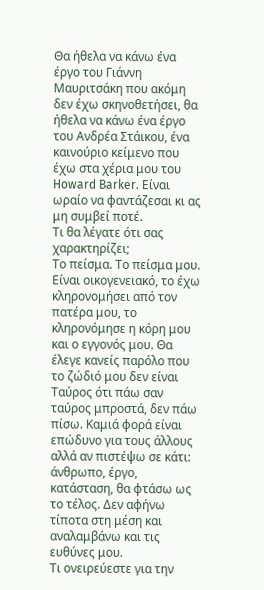Θα ήθελα να κάνω ένα έργο του Γιάννη Μαυριτσάκη που ακόμη δεν έχω σκηνοθετήσει, θα ήθελα να κάνω ένα έργο του Ανδρέα Στάικου, ένα καινούριο κείμενο που έχω στα χέρια μου του Howard Barker. Είναι ωραίο να φαντάζεσαι κι ας μη συμβεί ποτέ.
Τι θα λέγατε ότι σας χαρακτηρίζει;
Το πείσμα. Το πείσμα μου. Είναι οικογενειακό, το έχω κληρονομήσει από τον πατέρα μου, το κληρονόμησε η κόρη μου και ο εγγονός μου. Θα έλεγε κανείς παρόλο που το ζώδιό μου δεν είναι Ταύρος ότι πάω σαν ταύρος μπροστά, δεν πάω πίσω. Καμιά φορά είναι επώδυνο για τους άλλους αλλά αν πιστέψω σε κάτι: άνθρωπο, έργο, κατάσταση, θα φτάσω ως το τέλος. Δεν αφήνω τίποτα στη μέση και αναλαμβάνω και τις ευθύνες μου.
Tι ονειρεύεστε για την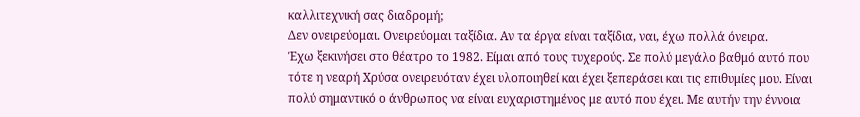καλλιτεχνική σας διαδρομή;
Δεν ονειρεύομαι. Ονειρεύομαι ταξίδια. Αν τα έργα είναι ταξίδια, ναι, έχω πολλά όνειρα.
Έχω ξεκινήσει στο θέατρο το 1982. Είμαι από τους τυχερούς. Σε πολύ μεγάλο βαθμό αυτό που τότε η νεαρή Χρύσα ονειρευόταν έχει υλοποιηθεί και έχει ξεπεράσει και τις επιθυμίες μου. Είναι πολύ σημαντικό ο άνθρωπος να είναι ευχαριστημένος με αυτό που έχει. Με αυτήν την έννοια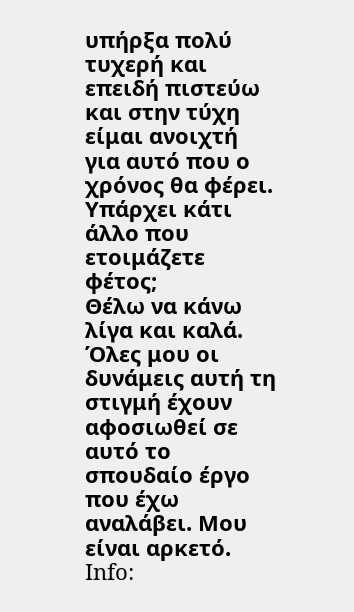υπήρξα πολύ τυχερή και επειδή πιστεύω και στην τύχη είμαι ανοιχτή για αυτό που ο χρόνος θα φέρει.
Yπάρχει κάτι άλλο που ετοιμάζετε φέτος;
Θέλω να κάνω λίγα και καλά. Όλες μου οι δυνάμεις αυτή τη στιγμή έχουν αφοσιωθεί σε αυτό το σπουδαίο έργο που έχω αναλάβει. Μου είναι αρκετό.
Info: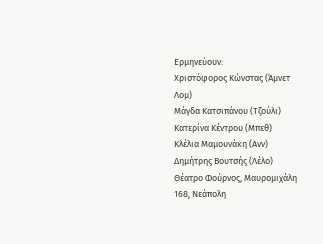Ερμηνεύουν:
Χριστόφορος Κώνστας (Άμνετ Λομ)
Μάγδα Κατσιπάνου (Τζούλι)
Κατερίνα Κέντρου (Μπεθ)
Κλέλια Μαμουνάκη (Ανν)
Δημήτρης Βουτσής (Λέλο)
Θέατρο Φούρνος, Μαυρομιχάλη 168, Νεάπολη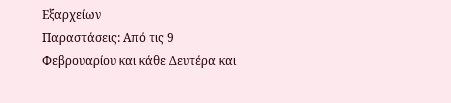Εξαρχείων
Παραστάσεις: Από τις 9 Φεβρουαρίου και κάθε Δευτέρα και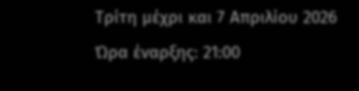Τρίτη μέχρι και 7 Απριλίου 2026
Ώρα έναρξης: 21:00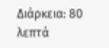Διάρκεια: 80 λεπτά